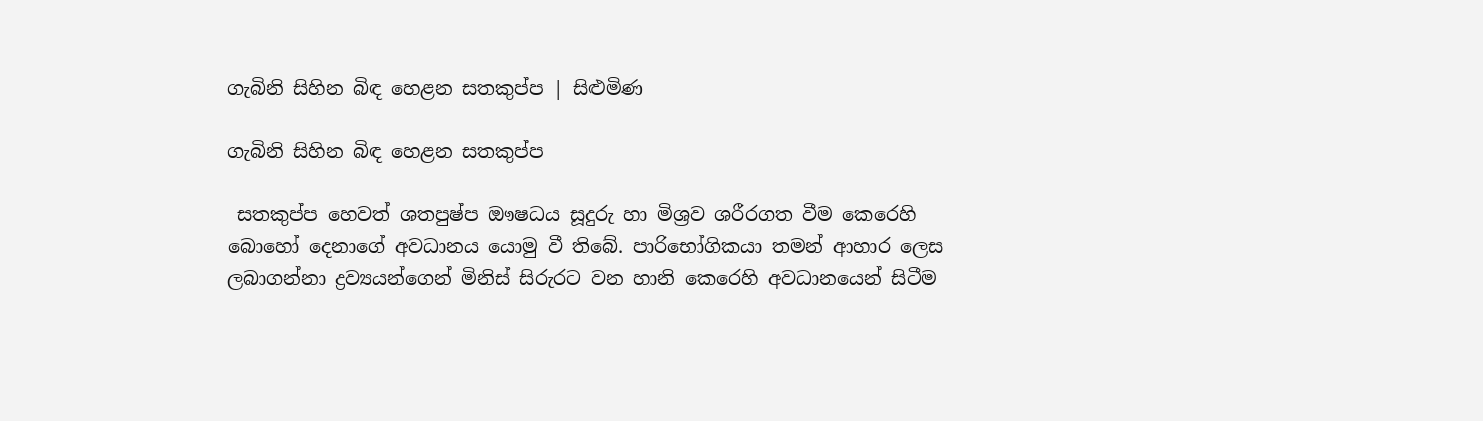ගැබිනි සිහින බිඳ හෙළන සතකුප්ප | සිළුමිණ

ගැබිනි සිහින බිඳ හෙළන සතකුප්ප

 සතකුප්ප හෙවත් ශතපුෂ්ප ඖෂධය සූදුරු හා මිශ්‍රව ශරීරගත වීම කෙරෙහි බොහෝ දෙනාගේ අවධානය යොමු වී තිබේ. පාරිභෝගිකයා තමන් ආහාර ලෙස ලබාගන්නා ද්‍රව්‍යයන්ගෙන් මිනිස් සිරුරට වන හානි කෙරෙහි අවධානයෙන් සිටීම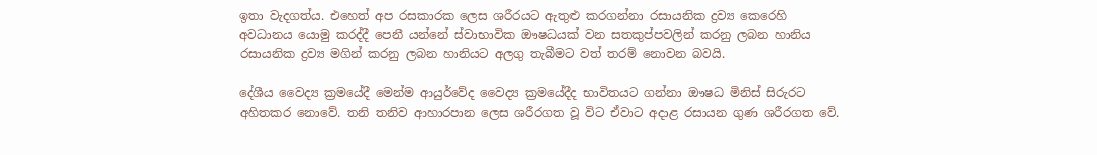ඉතා වැදගත්ය. එහෙත් අප රසකාරක ලෙස ශරීරයට ඇතුළු කරගන්නා රසායනික ද්‍රව්‍ය කෙරෙහි අවධානය යොමු කරද්දී පෙනී යන්නේ ස්වාභාවික ඖෂධයක් වන සතකුප්පවලින් කරනු ලබන හානිය රසායනික ද්‍රව්‍ය මගින් කරනු ලබන හානියට අලගු තැබීමට වත් තරම් නොවන බවයි.

දේශීය වෛද්‍ය ක්‍රමයේදී මෙන්ම ආයුර්වේද වෛද්‍ය ක්‍රමයේදීද භාවිතයට ගන්නා ඖෂධ මිනිස් සිරුරට අහිතකර නොවේ. තනි තනිව ආහාරපාන ලෙස ශරීරගත වූ විට ඒවාට අදාළ රසායන ගුණ ශරීරගත වේ.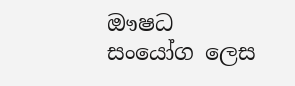ඖෂධ සංයෝග ලෙස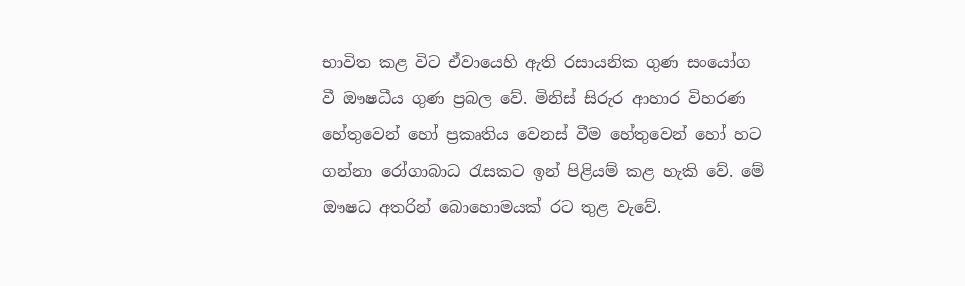භාවිත කළ විට ඒවායෙහි ඇති රසායනික ගුණ සංයෝග වී ඖෂධීය ගුණ ප්‍රබල වේ. මිනිස් සිරුර ආහාර විහරණ හේතුවෙන් හෝ ප්‍රකෘතිය වෙනස් වීම හේතුවෙන් හෝ හට ගන්නා රෝගාබාධ රැසකට ඉන් පිළියම් කළ හැකි වේ. මේ ඖෂධ අතරින් බොහොමයක් රට තුළ වැවේ.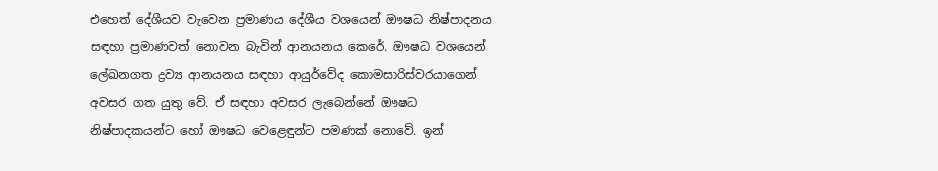එහෙත් දේශීයව වැවෙන ප්‍රමාණය දේශීය වශයෙන් ඖෂධ නිෂ්පාදනය සඳහා ප්‍රමාණවත් නොවන බැවින් ආනයනය කෙරේ. ඖෂධ වශයෙන් ලේඛනගත ද්‍රව්‍ය ආනයනය සඳහා ආයුර්වේද කොමසාරිස්වරයාගෙන් අවසර ගත යුතු වේ. ඒ සඳහා අවසර ලැබෙන්නේ ඖෂධ නිෂ්පාදකයන්ට හෝ ඖෂධ වෙළෙඳුන්ට පමණක් නොවේ. ඉන්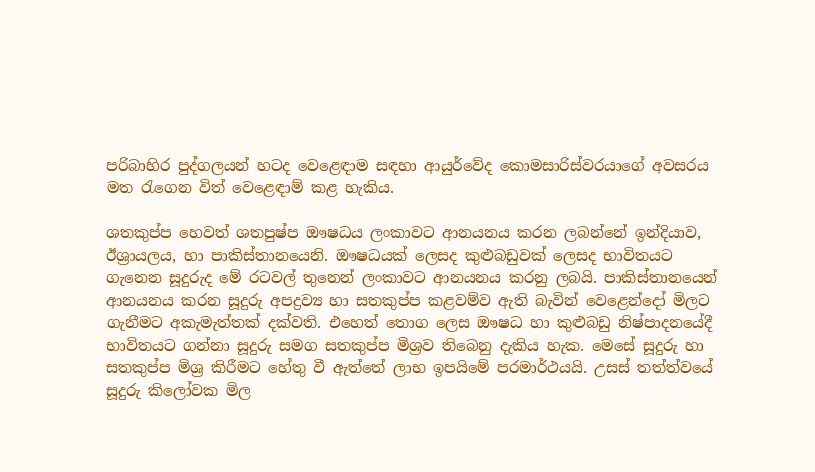පරිබාහිර පුද්ගලයන් හටද වෙළෙඳාම සඳහා ආයුර්වේද කොමසාරිස්වරයාගේ අවසරය මත රැගෙන විත් වෙළෙඳාම් කළ හැකිය.

ශතකුප්ප හෙවත් ශතපුෂ්ප ඖෂධය ලංකාවට ආනයනය කරන ලබන්නේ ඉන්දියාව, ඊශ්‍රායලය, හා පාකිස්තානයෙනි. ඖෂධයක් ලෙසද කුළුබඩුවක් ලෙසද භාවිතයට ගැනෙන සූදුරුද මේ රටවල් තුනෙන් ලංකාවට ආනයනය කරනු ලබයි. පාකිස්තානයෙන් ආනයනය කරන සූදුරු අපද්‍රව්‍ය හා සතකුප්ප කළවම්ව ඇති බැවින් වෙළෙන්දෝ මිලට ගැනීමට අකැමැත්තක් දක්වති. එහෙත් තොග ලෙස ඖෂධ හා කුළුබඩු නිෂ්පාදනයේදී භාවිතයට ගන්නා සූදුරු සමග සතකුප්ප මිශ්‍රව තිබෙනු දැකිය හැක. මෙසේ සූදුරු හා සතකුප්ප මිශ්‍ර කිරීමට හේතු වී ඇත්තේ ලාභ ඉපයිමේ පරමාර්ථයයි. උසස් තත්ත්වයේ සූදුරු කිලෝවක මිල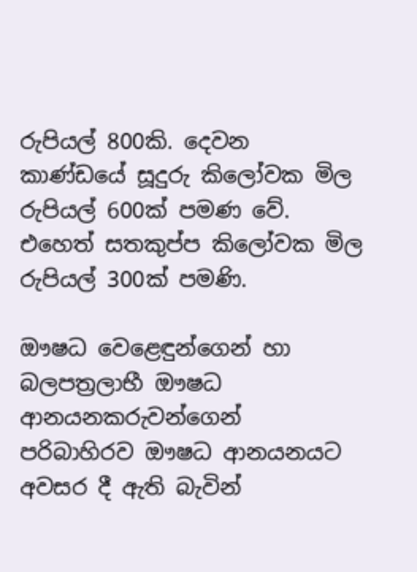රුපියල් 800කි. දෙවන කාණ්ඩයේ සූදුරු කිලෝවක මිල රුපියල් 600ක් පමණ වේ. එහෙත් සතකුප්ප කිලෝවක මිල රුපියල් 300ක් පමණි.

ඖෂධ වෙළෙඳුන්ගෙන් හා බලපත්‍රලාභී ඖෂධ ආනයනකරුවන්ගෙන් පරිබාහිරව ඖෂධ ආනයනයට අවසර දී ඇති බැවින්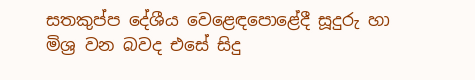සතකුප්ප දේශීය වෙළෙඳපොළේදී සූදුරු හා මිශ්‍ර වන බවද එසේ සිදු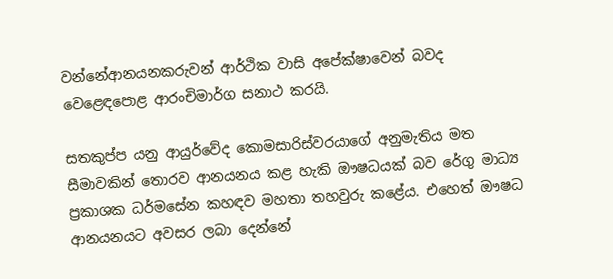වන්නේආනයනකරුවන් ආර්ථික වාසි අපේක්ෂාවෙන් බවද වෙළෙඳපොළ ආරංචිමාර්ග සනාථ කරයි.

සතකුප්ප යනු ආයුර්වේද කොමසාරිස්වරයාගේ අනුමැතිය මත සීමාවකින් තොරව ආනයනය කළ හැකි ඖෂධයක් බව රේගු මාධ්‍ය ප්‍රකාශක ධර්මසේන කහඳව මහතා තහවුරු කළේය. එහෙත් ඖෂධ ආනයනයට අවසර ලබා දෙන්නේ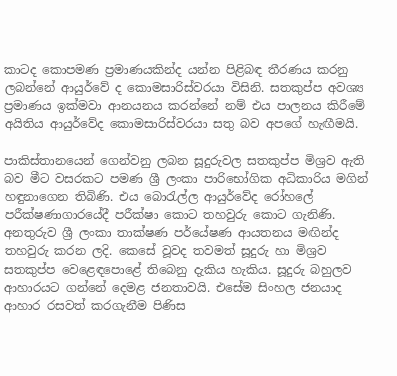කාටද කොපමණ ප්‍රමාණයකින්ද යන්න පිළිබඳ තීරණය කරනු ලබන්නේ ආයුර්වේ ද කොමසාරිස්වරයා විසිනි. සතකුප්ප අවශ්‍ය ප්‍රමාණය ඉක්මවා ආනයනය කරන්නේ නම් එය පාලනය කිරීමේ අයිතිය ආයුර්වේද කොමසාරිස්වරයා සතු බව අපගේ හැඟීමයි.

පාකිස්තාන‍යෙන් ගෙන්වනු ලබන සූදුරුවල සතකුප්ප මිශ්‍රව ඇති බව මීට වසරකට පමණ ශ්‍රී ලංකා පාරිභෝගික අධිකාරිය මගින් හඳුනාගෙන තිබිණි. එය බොරැල්ල ආයුර්වේද රෝහලේ පරීක්ෂණාගාරයේදී පරීක්ෂා කොට තහවුරු කොට ගැනිණි. අනතුරුව ශ්‍රී ලංකා තාක්ෂණ පර්යේෂණ ආයතනය මඟින්ද තහවුරු කරන ලදි. කෙසේ වූවද තවමත් සූදුරු හා මිශ්‍රව සතකුප්ප වෙළෙඳපොළේ තිබෙනු දැකිය හැකිය. සූදුරු බහුලව ආහාරයට ගන්නේ දෙමළ ජනතාවයි. එසේම සිංහල ජනයාද ආහාර රසවත් කරගැනීම පිණිස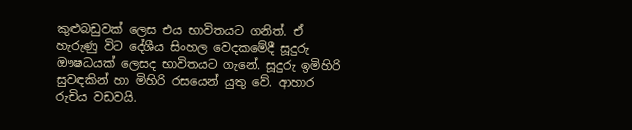කුළුබඩුවක් ලෙස එය භාවිතයට ගනිත්. ඒ හැරුණු විට දේශීය සිංහල වෙදකමේදී සූදුරු ඖෂධයක් ලෙසද භාවිතයට ගැනේ. සූදුරු ඉමිහිරි සුවඳකින් හා මිහිරි රසයෙන් යුතු වේ. ආහාර රුචිය වඩවයි.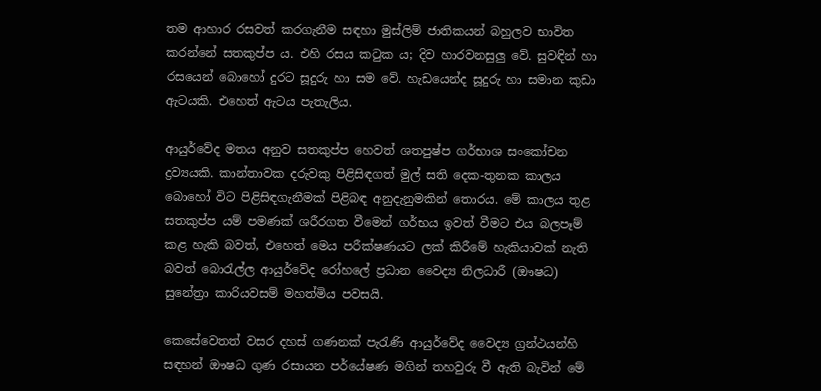තම ආහාර රසවත් කරගැනීම සඳහා මුස්ලිම් ජාතිකයන් බහුලව භාවිත කරන්නේ සතකුප්ප ය. එහි රසය කටුක ය; දිව හාරවනසුලු වේ. සුවඳින් හා රසයෙන් බොහෝ දුරට සූදුරු හා සම වේ. හැඩයෙන්ද සූදුරු හා සමාන කුඩා ඇටයකි. එහෙත් ඇටය පැතැලිය.

ආයුර්වේද මතය අනුව සතකුප්ප හෙවත් ශතපුෂ්ප ගර්භාශ සංකෝචන ද්‍රව්‍යයකි. කාන්තාවක දරුවකු පිළිසිඳගත් මුල් සති දෙක-තුනක කාලය බොහෝ විට පිළිසිඳගැනීමක් පිළිබඳ අනුදැනුමකින් ‍තොරය. මේ කාලය තුළ සතකුප්ප යම් පමණක් ශරීරගත වීමෙන් ගර්භය ඉවත් වීමට එය බලපෑම් කළ හැකි බවත්, එහෙත් මෙය පරීක්ෂණයට ලක් කිරීමේ හැකියාවක් නැති බවත් බොරැල්ල ආයුර්වේද රෝහලේ ප්‍රධාන වෛද්‍ය නිලධාරී (ඖෂධ) සුනේත්‍රා කාරියවසම් මහත්මිය පවසයි.

කෙසේවෙතත් වසර දහස් ගණනක් පැරැණි ආයුර්වේද වෛද්‍ය ග්‍රන්ථයන්හි සඳහන් ඖෂධ ගුණ රසායන පර්යේෂණ මගින් තහවුරු වී ඇති බැවින් මේ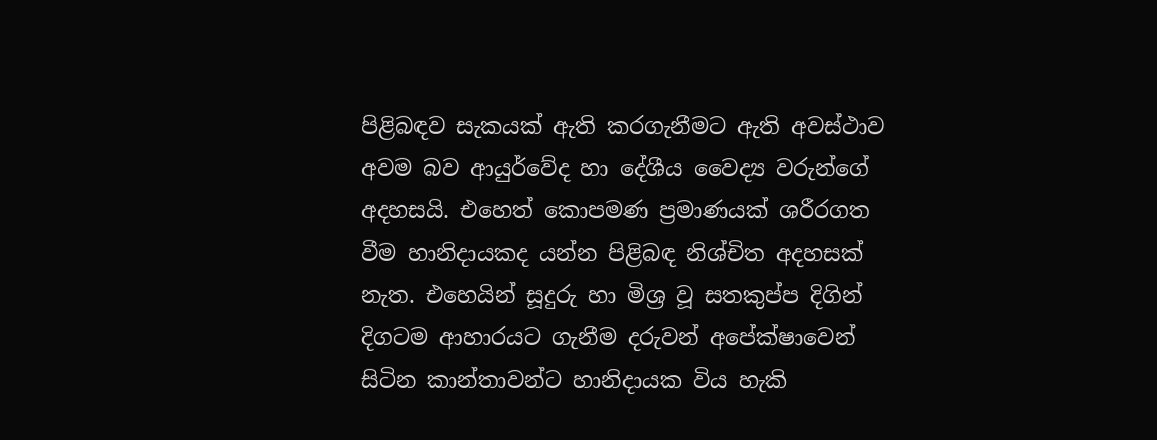පිළිබඳව සැකයක් ඇති කරගැනීමට ඇති අවස්ථාව අවම බව ආයුර්වේද හා දේශීය වෛද්‍ය වරුන්ගේ අදහසයි. එහෙත් කොපමණ ප්‍රමාණයක් ශරීරගත වීම හානිදායකද යන්න පිළිබඳ නිශ්චිත අදහසක් නැත. එහෙයින් සූදුරු හා මිශ්‍ර වූ සතකුප්ප දිගින් දිගටම ආහාරයට ගැනීම දරුවන් අපේක්ෂාවෙන් සිටින කාන්තාවන්ට හානිදායක විය හැකි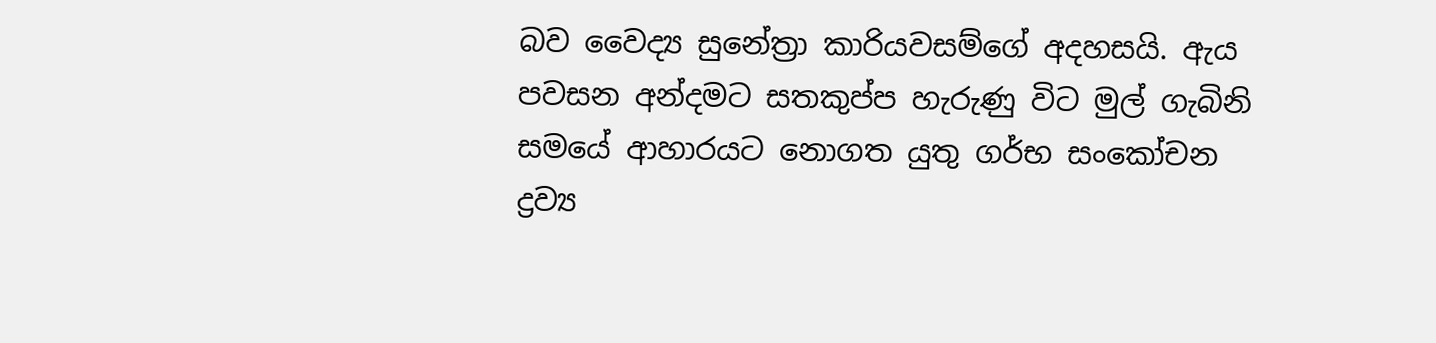බව වෛද්‍ය සුනේත්‍රා කාරියවසම්ගේ අදහසයි. ඇය පවසන අන්දමට සතකුප්ප හැරුණු විට මුල් ගැබිනි සමයේ ආහාරයට නොගත යුතු ගර්භ සංකෝචන ද්‍රව්‍ය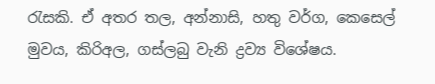රැසකි. ඒ අතර තල, අන්නාසි, හතු වර්ග, කෙසෙල් මුවය, කිරිඅල, ගස්ලබු වැනි ද්‍රව්‍ය විශේෂය.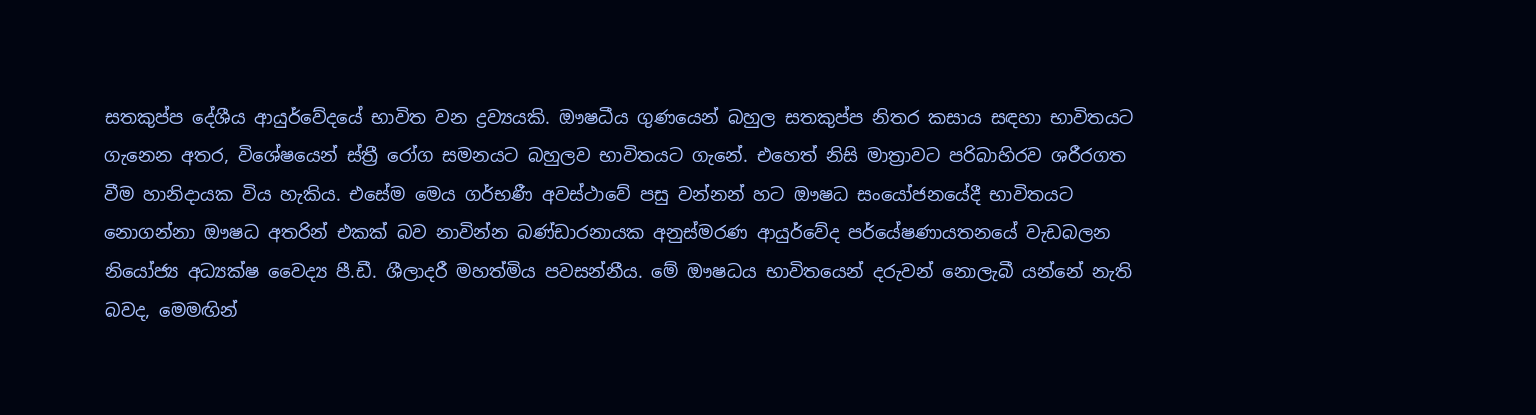සතකුප්ප දේශීය ආයුර්වේදයේ භාවිත වන ද්‍රව්‍යයකි. ඖෂධීය ගුණයෙන් බහුල සතකුප්ප නිතර කසාය සඳහා භාවිතයට ගැනෙන අතර, විශේෂයෙන් ස්ත්‍රී රෝග සමනයට බහුලව භාවිතයට ගැනේ. එහෙත් නිසි මාත්‍රාවට පරිබාහිරව ශරීරගත වීම හානිදායක විය හැකිය. එසේම මෙය ගර්භණී අවස්ථාවේ පසු වන්නන් හට ඖෂධ සංයෝජනයේදී භාවිතයට නොගන්නා ඖෂධ අතරින් එකක් බව නාවින්න බණ්ඩාරනායක අනුස්මරණ ආයුර්වේද පර්යේෂණායතනයේ වැඩබලන නියෝජ්‍ය අධ්‍යක්ෂ වෛද්‍ය පී.ඩී. ශීලාදරී මහත්මිය පවසන්නීය. මේ ඖෂධය භාවිතයෙන් දරුවන් නොලැබී යන්නේ නැති බවද, මෙමඟින්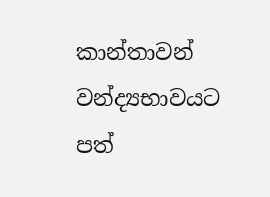කාන්තාවන් වන්ද්‍යභාවයට පත්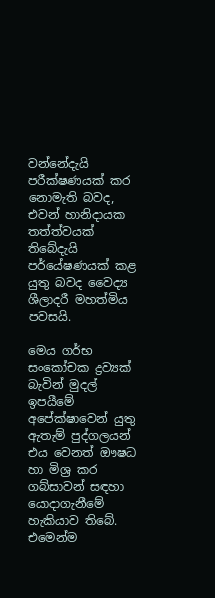වන්නේදැයි පරීක්ෂණයක් කර නොමැති බවද, එවන් හානිදායක තත්ත්වයක් තිබේදැයි පර්යේෂණයක් කළ යුතු බවද වෛද්‍ය ශීලාදරී මහත්මිය පවසයි.

මෙය ගර්භ සංකෝචක ද්‍රව්‍යක් බැවින් මුදල් ඉපයීමේ අපේක්ෂාවෙන් යුතු ඇතැම් පුද්ගලයන් එය වෙනත් ඖෂධ හා මිශ්‍ර කර ගබ්සාවන් සඳහා යොදාගැනීමේ හැකියාව තිබේ. එමෙන්ම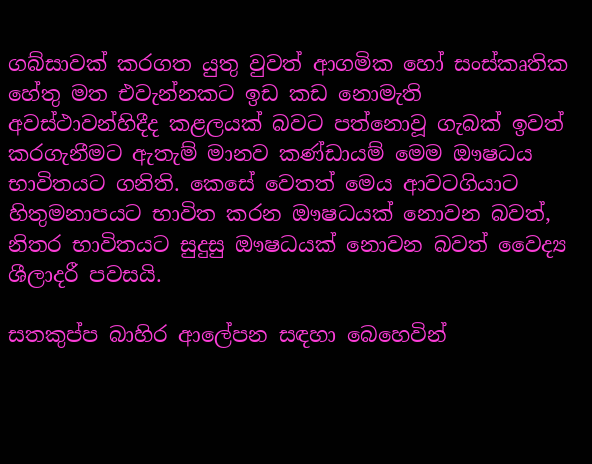ගබ්සාවක් කරගත යුතු වුවත් ආගමික හෝ සංස්කෘතික හේතු මත එවැන්නකට ඉඩ කඩ නොමැති අවස්ථාවන්හිදීද කළලයක් බවට පත්නොවූ ගැබක් ඉවත් කරගැනීමට ඇතැම් මානව කණ්ඩායම් මෙම ඖෂධය භාවිතයට ගනිති. කෙසේ වෙතත් මෙය ආවටගියාට හිතුමනාපයට භාවිත කරන ඖෂධයක් නොවන බවත්, නිතර භාවිතයට සුදුසු ඖෂධයක් නොවන බවත් වෛද්‍ය ශීලාදරී පවසයි.

සතකුප්ප බාහිර ආලේපන සඳහා බෙහෙවින්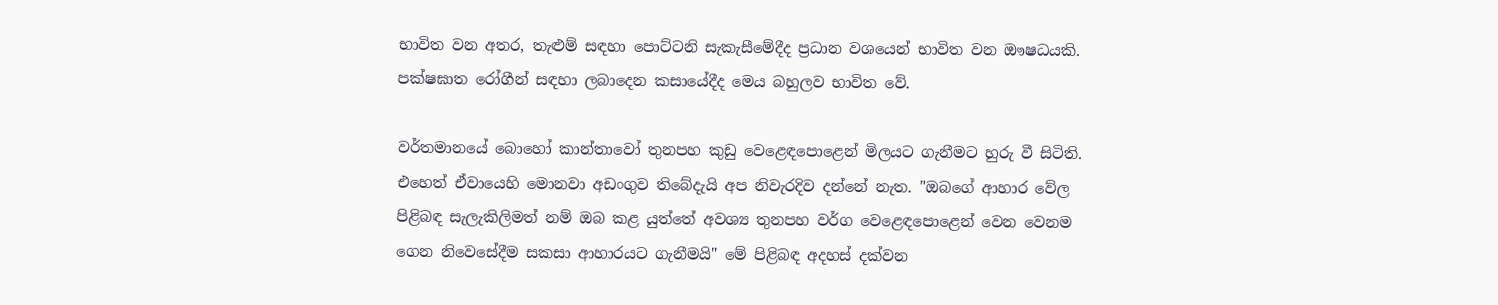භාවිත වන අතර, තැළුම් සඳහා පොට්ටනි සැකැසීමේදීද ප්‍රධාන වශයෙන් භාවිත වන ඖෂධයකි. පක්ෂඝාත රෝගීන් සඳහා ලබාදෙන කසායේදීද මෙය බහුලව භාවිත වේ.

වර්තමානයේ බොහෝ කාන්තාවෝ තුනපහ කුඩු වෙළෙඳපොළෙන් මිලයට ගැනීමට හුරු වී සිටිති. එහෙත් ඒවායෙහි මොනවා අඩංගුව තිබේදැයි අප නිවැරදිව දන්නේ නැත. "ඔබගේ ආහාර වේල පිළිබඳ සැලැකිලිමත් නම් ඔබ කළ යුත්තේ අවශ්‍ය තුනපහ වර්ග වෙළෙඳපොළෙන් වෙන වෙනම ගෙන නිවෙසේදීම සකසා ආහාරයට ගැනීමයි" මේ පිළිබඳ අදහස් දක්වන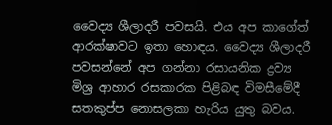වෛද්‍ය ශීලාදරී පවසයි. එය අප කාගේත් ආරක්ෂාවට ඉතා හොඳය. වෛද්‍ය ශීලාදරී පවසන්නේ අප ගන්නා රසායනික ද්‍රව්‍ය මිශ්‍ර ආහාර රසකාරක පිළිබඳ විමසීමේදී සතකුප්ප නොසලකා හැරිය යුතු බවය.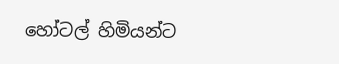හෝටල් හිමියන්ට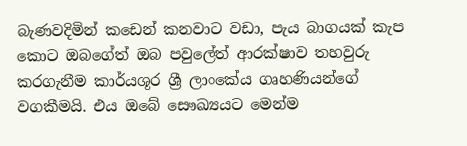බැණවදිමින් කඩෙන් කනවාට වඩා, පැය බාගයක් කැප කොට ඔබගේත් ඔබ පවුලේත් ආරක්ෂාව තහවුරු කරගැනීම කාර්යශූර ශ්‍රී ලාංකේය ගෘහණියන්ගේ වගකීමයි. එය ඔබේ සෞඛ්‍යයට මෙන්ම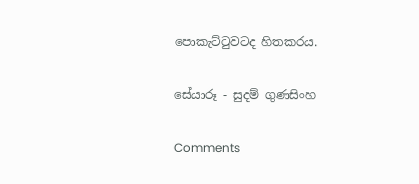පොකැට්ටුවටද හිතකරය.

සේයාරූ - සුදම් ගුණසිංහ

Comments